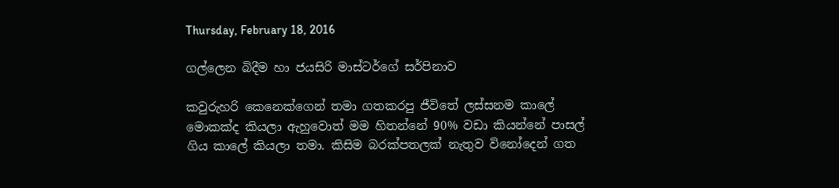Thursday, February 18, 2016

ගල්ලෙන බිදීම හා ජයසිරි මාස්ටර්ගේ සර්පිනාව

කවුරුහරි කෙනෙක්ගෙන් තමා ගතකරපු ජීවිතේ ලස්සනම කාලේ මොකක්ද කියලා ඇහුවොත් මම හිතන්නේ 90% වඩා කියන්නේ පාසල් ගිය කාලේ කියලා තමා. කිසිම බරක්පතලක් නැතුව විනෝදෙන් ගත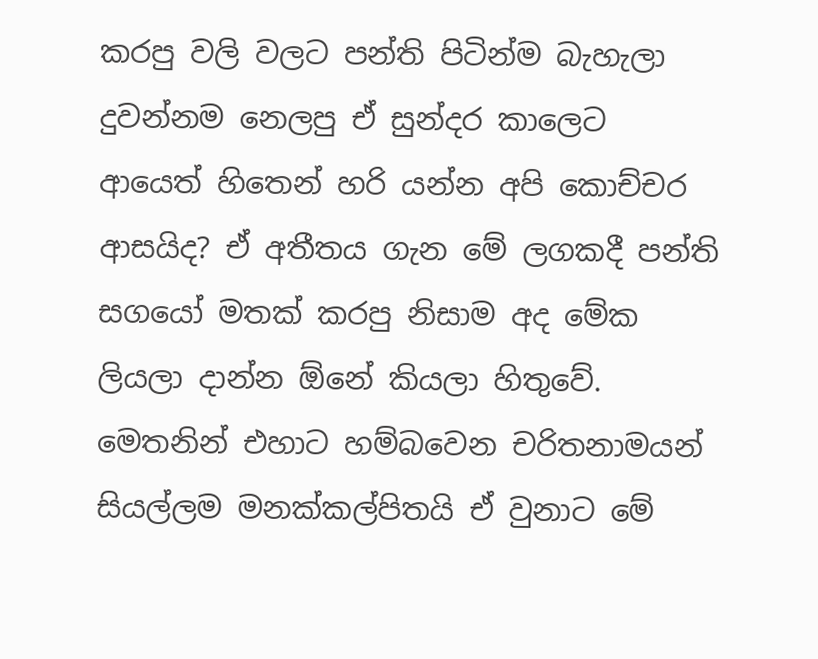කරපු වලි වලට පන්ති පිටින්ම බැහැලා දුවන්නම නෙලපු ඒ සුන්දර කාලෙට ආයෙත් හිතෙන් හරි යන්න අපි කොච්චර ආසයිද? ඒ අතීතය ගැන මේ ලගකදී පන්ති සගයෝ මතක් කරපු නිසාම අද මේක ලියලා දාන්න ඕනේ කියලා හිතුවේ. මෙතනින් එහාට හම්බවෙන චරිතනාමයන් සියල්ලම මනක්කල්පිතයි ඒ වුනාට මේ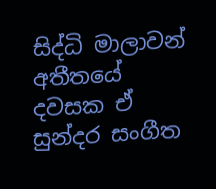සිද්ධි මාලාවන් අතීතයේ දවසක ඒ සුන්දර සංගීත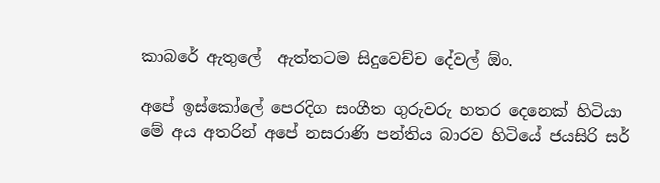කාබරේ ඇතුලේ  ඇත්තටම සිදුවෙච්ච දේවල් ඕං.

අපේ ඉස්කෝලේ පෙරදිග සංගීත ගුරුවරු හතර දෙනෙක් හිටියා මේ අය අතරින් අපේ නසරාණි පන්තිය බාරව හිටියේ ජයසිරි සර්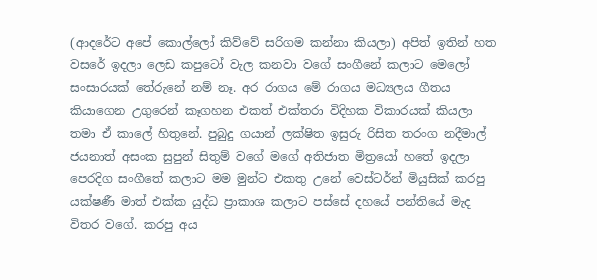(ආදරේට අපේ කොල්ලෝ කිව්වේ සරිගම කන්නා කියලා) අපිත් ඉතින් හත වසරේ ඉදලා ලෙඩ කපුටෝ වැල කනවා වගේ සංගීනේ කලාට මෙලෝ සංසාරයක් තේරුනේ නම් නෑ. අර රාගය මේ රාගය මධ්‍යලය ගීතය කියාගෙන උගුරෙන් කෑගහන එකත් එක්තරා විදිහක විකාරයක් කියලා තමා ඒ කාලේ හිතුනේ. පුබුදු ගයාන් ලක්ෂිත ඉසුරු රිසිත තරංග නදීමාල් ජයනාත් අසංක සුපුන් සිතුම් වගේ මගේ අතිජාත මිත්‍රයෝ හතේ ඉදලා පෙරදිග සංගීතේ කලාට මම මුන්ට එකතු උනේ වෙස්ටර්න් මියුසික් කරපු යක්ෂණී මාත් එක්ක යුද්ධ ප්‍ර‍ාකාශ කලාට පස්සේ දහයේ පන්තියේ මැද විතර වගේ. කරපු අය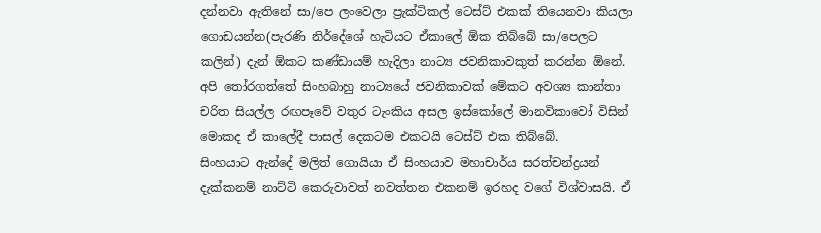දන්නවා ඇතිනේ සා/පෙ ලංවෙලා ප්‍රැක්ටිකල් ටෙස්ට් එකක් තියෙනවා කියලා ගොඩයන්න(පැරණි නිර්දේශේ හැටියට ඒකාලේ ඕක තිබ්බේ සා/පෙලට කලින්) දැන් ඕකට කණ්ඩායම් හැදිලා නාට්‍ය ජවනිකාවකුත් කරන්න ඕනේ. අපි තෝරගත්තේ සිංහබාහු නාට්‍යයේ ජවනිකාවක් මේකට අවශ්‍ය කාන්තා චරිත සියල්ල රඟපෑවේ වතුර ටැංකිය අසල ඉස්කෝලේ මානවිකාවෝ විසින් මොකද ඒ කාලේදී පාසල් දෙකටම එකටයි ටෙස්ට් එක තිබ්බේ.
සිංහයාට ඇන්දේ මලිත් ගොයියා ඒ සිංහයාව මහාචාර්ය සරත්චන්ද්‍ර‍යන් දැක්කනම් නාට්ටි කෙරුවාවත් නවත්තන එකනම් ඉරහද වගේ විශ්වාසයි. ඒ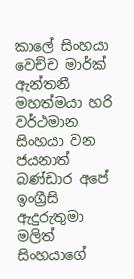කාලේ සිංහයා වෙච්ච මාර්ක් ඇන්තනී මහත්මයා හරි වර්ථමාන සිංහයා වන ජයනාත් බණ්ඩාර අපේ ඉංග්‍රීසි ඇදුරුතුමා මලිත් සිංහයාගේ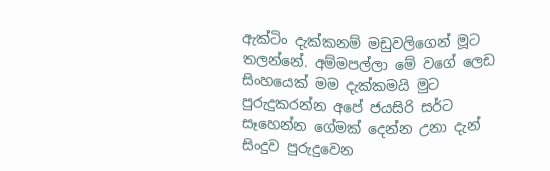ඇක්ටිං දැක්කනම් මඩුවලිගෙන් මූට තලන්නේ. අම්මපල්ලා මේ වගේ ලෙඩ සිංහයෙක් මම දැක්කමයි මුට පුරුදුකරන්න අපේ ජයසිරි සර්ට සෑහෙන්න ගේමක් දෙන්න උනා දැන් සිංදුව පුරුදුවෙන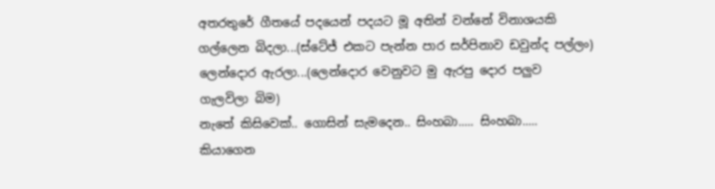අතරතුරේ ගීතයේ පදයෙන් පදයට මූ අතින් වන්නේ විනාශයකි
ගල්ලෙන බිදලා...(ස්ටේජ් එකට පැන්න පාර සර්පිනාව ඩවුන්ද පල්ලං)
ලෙන්දොර ඇරලා...(ලෙන්දොර වෙනුවට මු ඇරපු දොර පලුව ගැලවිලා බිම)
නැතේ කිසිවෙක්.. ගොසින් සැමදෙන.. සිංහබා..... සිංහබා..... කියාගෙන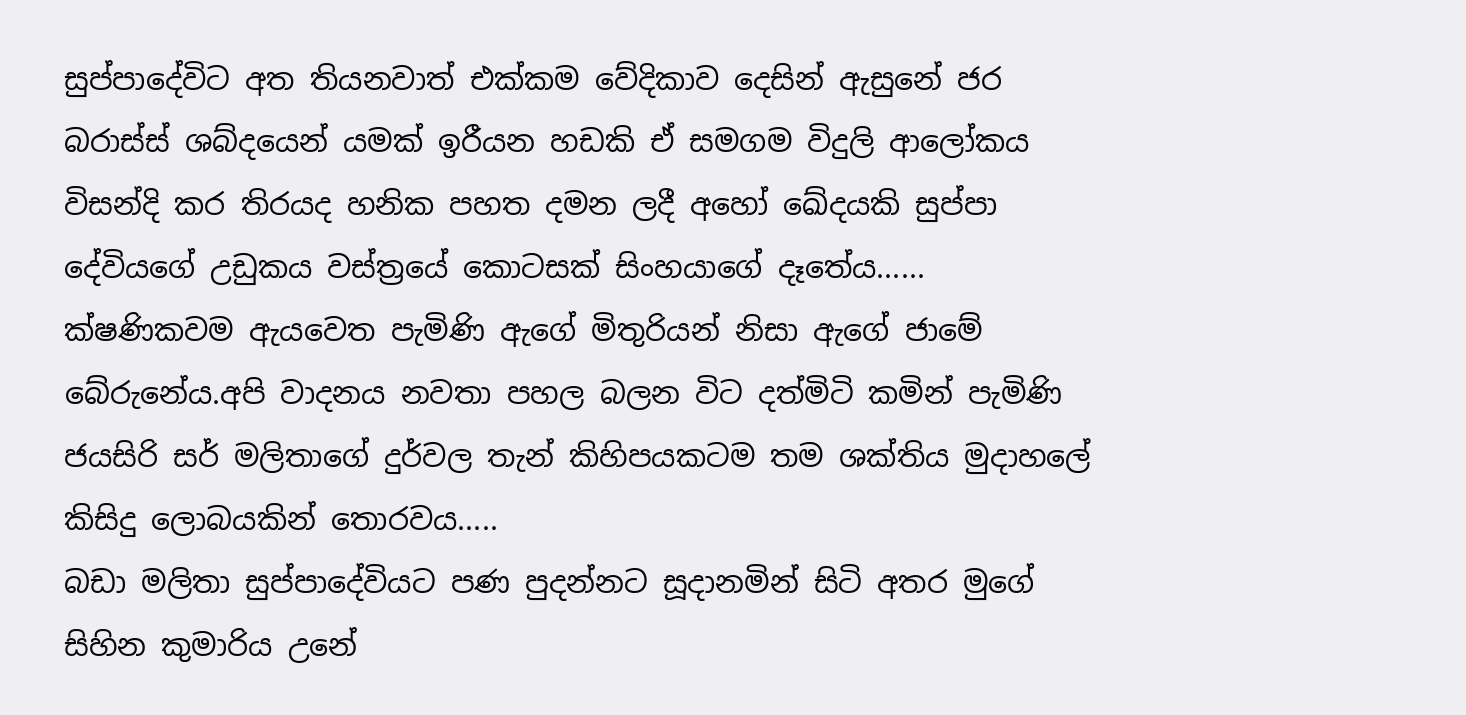සුප්පාදේවිට අත තියනවාත් එක්කම වේදිකාව දෙසින් ඇසුනේ ජර බරාස්ස් ශබ්දයෙන් යමක් ඉරීයන හඩකි ඒ සමගම විදුලි ආලෝකය විසන්දි කර තිරයද හනික පහත දමන ලදී අහෝ ඛේදයකි සුප්පා දේවියගේ උඩුකය වස්ත්‍රයේ කොටසක් සිංහයාගේ දෑතේය...... ක්ෂණිකවම ඇයවෙත පැමිණි ඇගේ මිතුරියන් නිසා ඇගේ ජාමේ බේරුනේය.අපි වාදනය නවතා පහල බලන විට දත්මිටි කමින් පැමිණි ජයසිරි සර් මලිතාගේ දුර්වල තැන් කිහිපයකටම තම ශක්තිය මුදාහලේ කිසිදු ලොබයකින් තොරවය.....
බඩා මලිතා සුප්පාදේවියට පණ පුදන්නට සූදානමින් සිටි අතර මුගේ සිහින කුමාරිය උනේ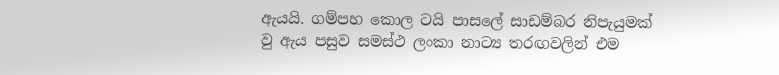ඇයයි. ගම්පහ කොල ටයි පාසලේ සාඩම්බර නිපැයුමක් වු ඇය පසුව සමස්ථ ලංකා නාට්‍ය තරඟවලින් එම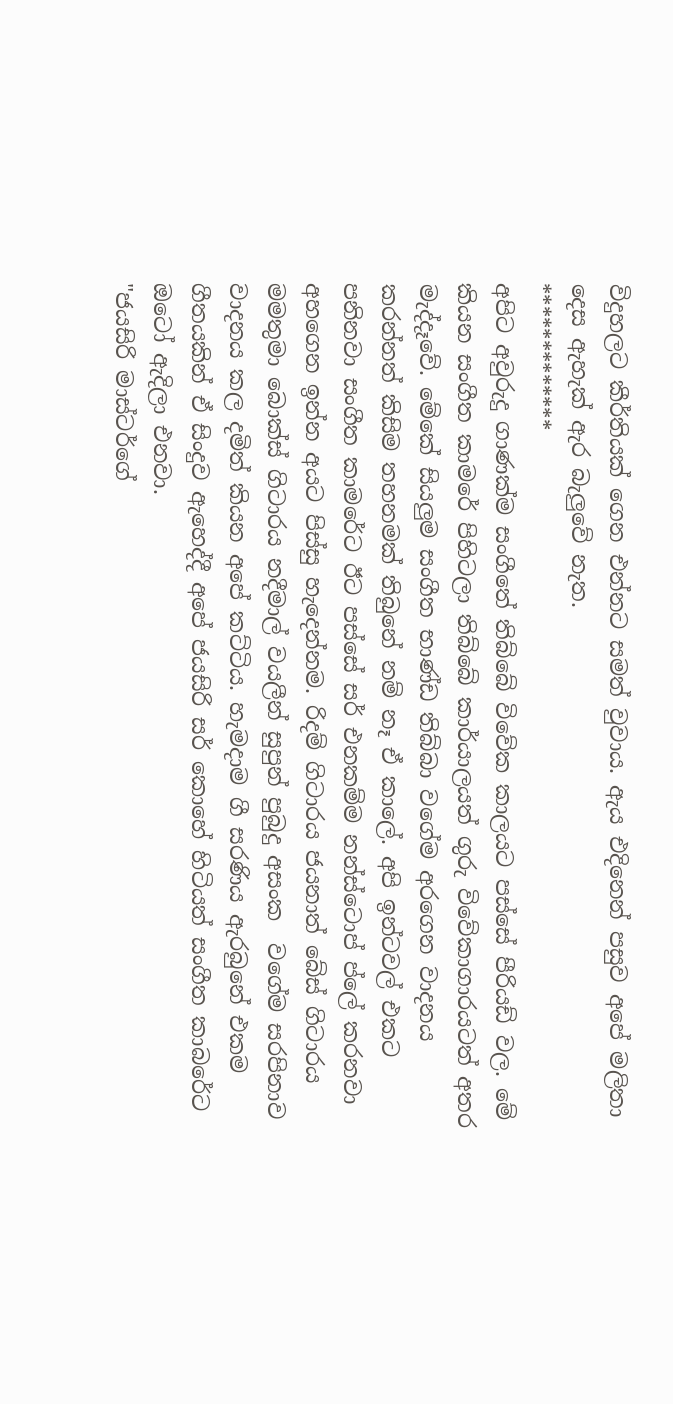විදුහලට කීර්තියක් ගෙන එන්නට සමත් වුවාය. ඇය එදිනෙන් පසුව අපේ මලිතා දෙස ඇහැක් ඇර බැලුවේ නැත.
*************
අපිට අවුරුදු ගාණක්ම සංගීතේ තිබ්බේ විවේක කාලයට පස්සේ පීරියඩ් වල. මේ කියන සංගීත කාමරේ පිහිටලා තිබ්බේ කාර්යාලයත් ගුරු විවේකාගාරයටත් අතර මැද්දෑවේ. මේකේ සියලුම සංගීත භාණ්ඩ තිබ්බා වගේම අරගෙන වාදනය කරන්නත් කිසිම තහනමක් තිබුනේ නම් නෑ ඒ කාලේ. අපි ඉන්ටවල් එකට පනිනවා සංගීත කාමරේට ඊට පස්සේ සර් එනකම්ම නන්ස්ටොප් ප්ලේ කරනවා අහගෙන ඉන්න අයට පිස්සු හැදෙන්නම. රිදම් ගිටාරය ජයනාත් බේස් ගිටාරය මමතුමා බොක්ස් ගිටාරය නදීමාල් වයලීන් සුපුන් පුබුදු අසංක  වගේම සරපිනාව වාදනය කල දමිත් කියන අපේ කට්ටිය. හැමදාම ගී සරණිය ඇරබුනේ එකම ගීතයකින් ඒ සිංදුව ඇහෙද්දී අපේ ජයසිරි සර් කොහේ හිටියත් සංගීත කාබරේට ඔටෝ ඇදිලා එනවා.
"ජයසිරි මාස්ටර්ගේ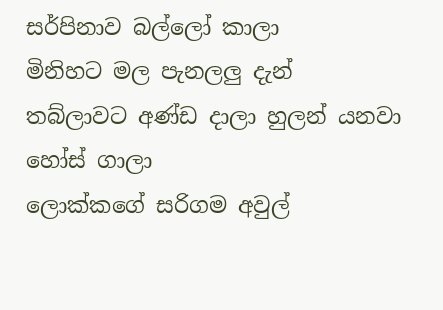සර්පිනාව බල්ලෝ කාලා
මිනිහට මල පැනලලු දැන්
තබ්ලාවට අණ්ඩ දාලා හුලන් යනවා හෝස් ගාලා
ලොක්කගේ සරිගම අවුල්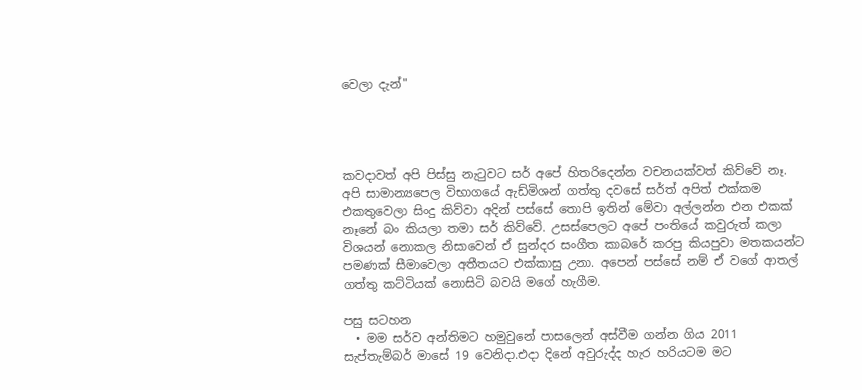වෙලා දැන්"




කවදාවත් අපි පිස්සු නැටුවට සර් අපේ හිතරිදෙන්න වචනයක්වත් කිව්වේ නෑ. අපි සාමාන්‍යපෙල විභාගයේ ඇඩ්මිශන් ගත්තු දවසේ සර්ත් අපිත් එක්කම එකතුවෙලා සිංදු කිව්වා අදින් පස්සේ තොපි ඉතින් මේවා අල්ලන්න එන එකක් නෑනේ බං කියලා තමා සර් කිව්වේ. උසස්පෙලට අපේ පංතියේ කවුරුත් කලා විශයන් නොකල නිසාවෙන් ඒ සුන්දර සංගීත කාබරේ කරපු කියපුවා මතකයන්ට පමණක් සීමාවෙලා අතීතයට එක්කාසු උනා. අපෙන් පස්සේ නම් ඒ වගේ ආතල් ගත්තු කට්ටියක් නොසිටි බවයි මගේ හැගීම.

පසු සටහන
  • මම සර්ව අන්තිමට හමුවුනේ පාසලෙන් අස්වීම ගන්න ගිය 2011 සැප්තැම්බර් මාසේ 19 වෙනිදා.එදා දිනේ අවුරුද්ද හැර හරියටම මට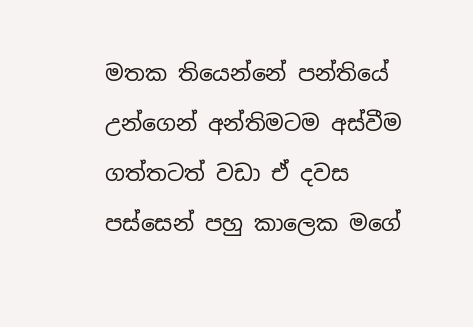මතක තියෙන්නේ පන්තියේ උන්ගෙන් අන්තිමටම අස්වීම ගත්තටත් වඩා ඒ දවස පස්සෙන් පහු කාලෙක මගේ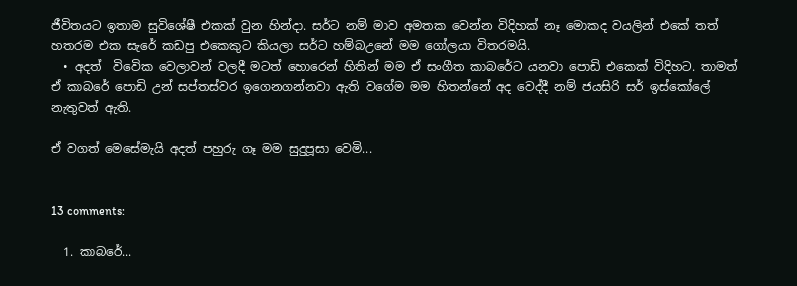ජීවිතයට ඉතාම සුවිශේෂී එකක් වුන හින්දා. සර්ට නම් මාව අමතක වෙන්න විදිහක් නෑ මොකද වයලින් එකේ තත් හතරම එක සැරේ කඩපු එකෙකුට කියලා සර්ට හම්බඋනේ මම ගෝලයා විතරමයි.
  • අදත්  විවෙික වෙලාවන් වලදී මටත් හොරෙන් හිතින් මම ඒ සංගීත කාබරේට යනවා පොඩි එකෙක් විදිහට. තාමත් ඒ කාබරේ පොඩි උන් සප්තස්වර ඉගෙනගන්නවා ඇති වගේම මම හිතන්නේ අද වෙද්දී නම් ජයසිරි සර් ඉස්කෝලේ නැතුවත් ඇති.

ඒ වගත් මෙසේමැයි අදත් පහුරු ගෑ මම සුදුපූසා වෙමි...


13 comments:

  1. කාබරේ...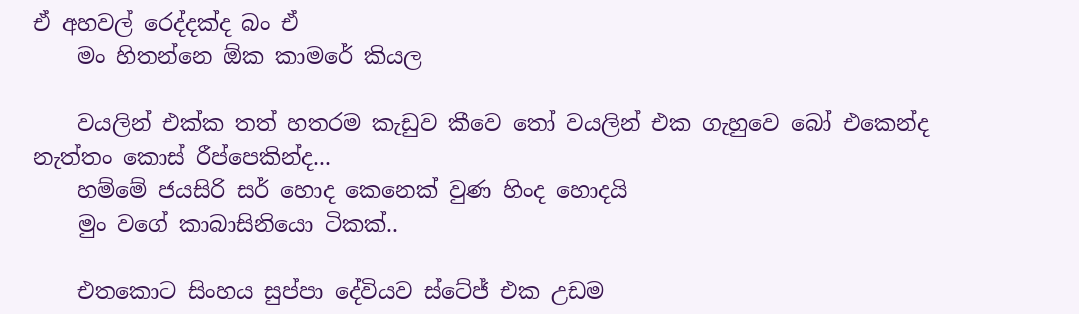ඒ අහවල් රෙද්දක්ද බං ඒ
    මං හිතන්නෙ ඕක කාමරේ කියල

    වයලින් එක්ක තත් හතරම කැඩුව කීවෙ තෝ වයලින් එක ගැහුවෙ බෝ එකෙන්ද නැත්තං කොස් රීප්පෙකින්ද...
    හම්මේ ජයසිරි සර් හොද කෙනෙක් වුණ හිංද හොදයි
    මුං වගේ කාබාසිනියො ටිකක්..

    එතකොට සිංහය සුප්පා දේවියව ස්ටේජ් එක උඩම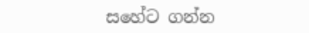සහේට ගන්න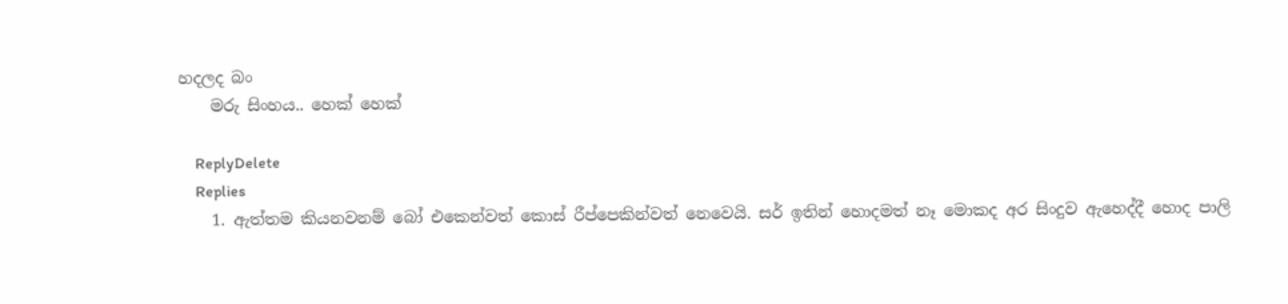හදලද බං
    මරු සිංහය.. හෙක් හෙක්

    ReplyDelete
    Replies
    1. ඇත්තම කියනවනම් බෝ එකෙන්වත් කොස් රීප්පෙකින්වත් නෙවෙයි. සර් ඉතින් හොදමත් නෑ මොකද අර සිංදුව ඇහෙද්දී හොද පාලි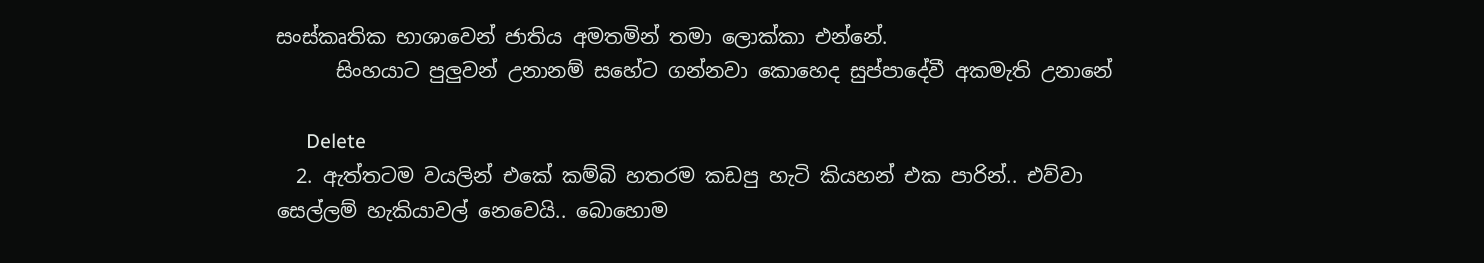සංස්කෘතික භාශාවෙන් ජාතිය අමතමින් තමා ලොක්කා එන්නේ.
      සිංහයාට පුලුවන් උනානම් සහේට ගන්නවා කොහෙද සුප්පාදේවී අකමැති උනානේ

      Delete
  2. ඇත්තටම වයලින් එකේ කම්බි හතරම කඩපු හැටි කියහන් එක පාරින්.. එව්වා සෙල්ලම් හැකියාවල් නෙවෙයි.. බොහොම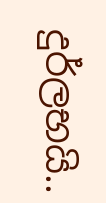දුර්ලභයි..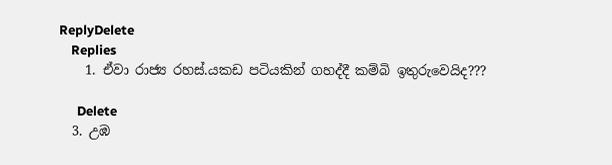ReplyDelete
    Replies
    1. ඒවා රාජ්‍ය රහස්.යකඩ පටියකින් ගහද්දී කම්බි ඉතුරුවෙයිද???

      Delete
  3. උඹ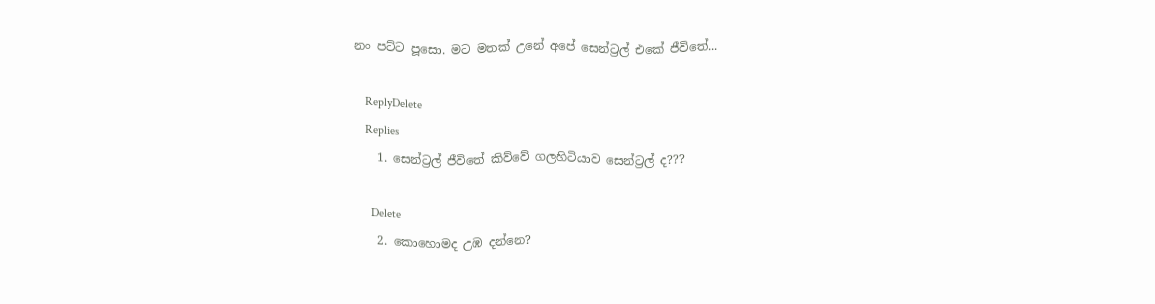නං පට්ට පූසො. මට මතක් උනේ අපේ සෙන්ට්‍රල් එකේ ජීවිතේ...

    ReplyDelete
    Replies
    1. සෙන්ට්‍ර‍ල් ජීවිතේ කිව්වේ ගලහිටියාව සෙන්ට්‍ර‍ල් ද???

      Delete
    2. කොහොමද උඹ දන්නෙ?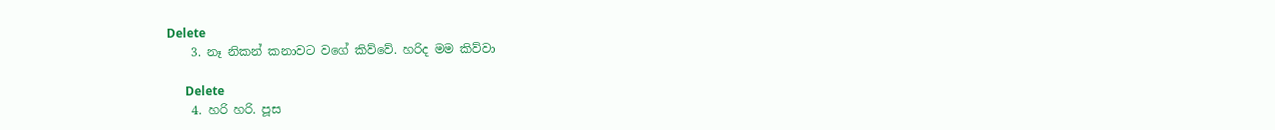Delete
    3. නෑ නිකන් කනාවට වගේ කිව්වේ. හරිද මම කිව්වා

      Delete
    4. හරි හරි. පූස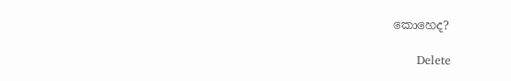කොහෙද?

      Delete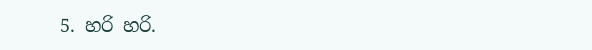5. හරි හරි.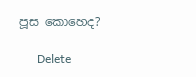පූස කොහෙද?

      Delete